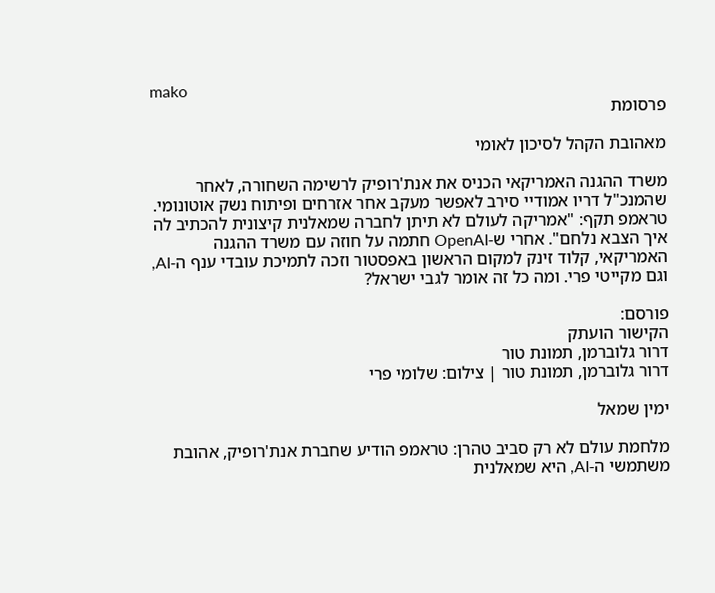mako
פרסומת

מאהובת הקהל לסיכון לאומי

משרד ההגנה האמריקאי הכניס את אנת'רופיק לרשימה השחורה, לאחר שהמנכ"ל דריו אמודיי סירב לאפשר מעקב אחר אזרחים ופיתוח נשק אוטונומי. טראמפ תקף: "אמריקה לעולם לא תיתן לחברה שמאלנית קיצונית להכתיב לה איך הצבא נלחם". אחרי ש-OpenAI חתמה על חוזה עם משרד ההגנה האמריקאי, קלוד זינק למקום הראשון באפסטור וזכה לתמיכת עובדי ענף ה-AI, וגם מקייטי פרי. ומה כל זה אומר לגבי ישראל?

פורסם:
הקישור הועתק
דרור גלוברמן, תמונת טור
דרור גלוברמן, תמונת טור | צילום: שלומי פרי

ימין שמאל

מלחמת עולם לא רק סביב טהרן: טראמפ הודיע שחברת אנת'רופיק, אהובת משתמשי ה-AI, היא שמאלנית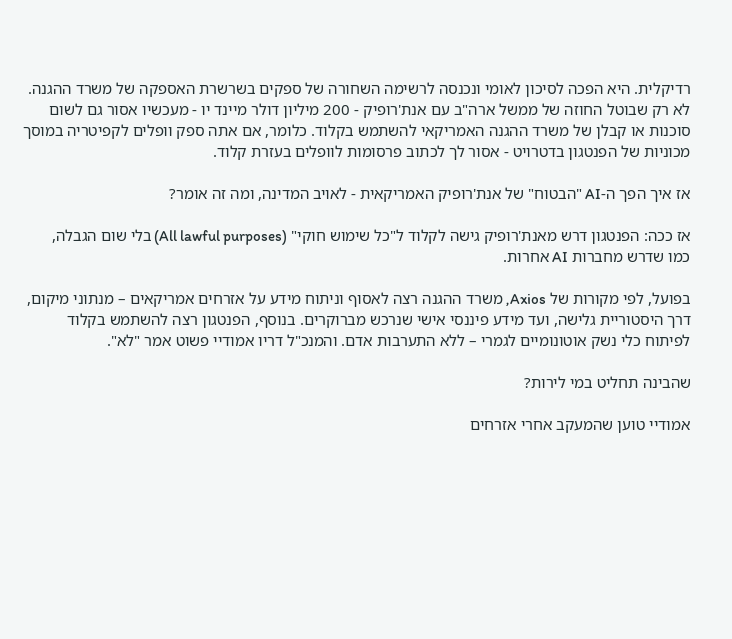רדיקלית. היא הפכה לסיכון לאומי ונכנסה לרשימה השחורה של ספקים בשרשרת האספקה של משרד ההגנה. לא רק שבוטל החוזה של ממשל ארה"ב עם אנת'רופיק - 200 מיליון דולר מיינד יו - מעכשיו אסור גם לשום סוכנות או קבלן של משרד ההגנה האמריקאי להשתמש בקלוד. כלומר, אם אתה ספק וופלים לקפיטריה במוסך מכוניות של הפנטגון בדטרויט - אסור לך לכתוב פרסומות לוופלים בעזרת קלוד.

אז איך הפך ה-AI "הבטוח" של אנת'רופיק האמריקאית - לאויב המדינה, ומה זה אומר?

אז ככה: הפנטגון דרש מאנת'רופיק גישה לקלוד ל"כל שימוש חוקי" (All lawful purposes) בלי שום הגבלה, כמו שדרש מחברות AI אחרות.

בפועל, לפי מקורות של Axios, משרד ההגנה רצה לאסוף וניתוח מידע על אזרחים אמריקאים – מנתוני מיקום, דרך היסטוריית גלישה, ועד מידע פיננסי אישי שנרכש מברוקרים. בנוסף, הפנטגון רצה להשתמש בקלוד לפיתוח כלי נשק אוטונומיים לגמרי – ללא התערבות אדם. והמנכ"ל דריו אמודיי פשוט אמר "לא".

שהבינה תחליט במי לירות?

אמודיי טוען שהמעקב אחרי אזרחים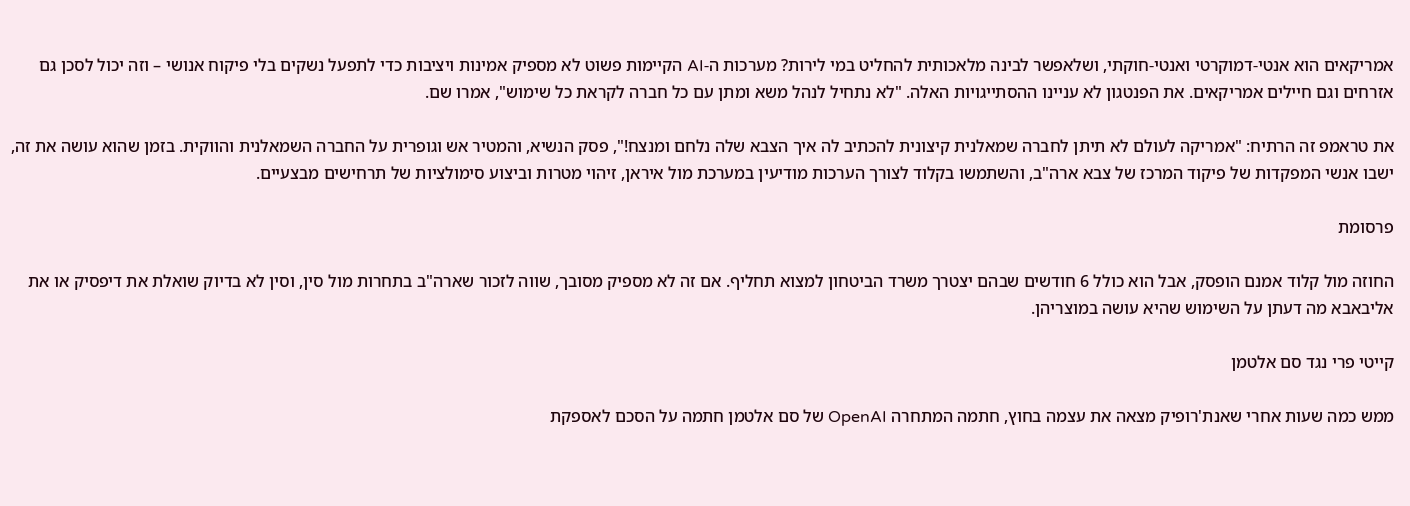אמריקאים הוא אנטי-דמוקרטי ואנטי-חוקתי, ושלאפשר לבינה מלאכותית להחליט במי לירות? מערכות ה-AI הקיימות פשוט לא מספיק אמינות ויציבות כדי לתפעל נשקים בלי פיקוח אנושי – וזה יכול לסכן גם אזרחים וגם חיילים אמריקאים. את הפנטגון לא עניינו ההסתייגויות האלה. "לא נתחיל לנהל משא ומתן עם כל חברה לקראת כל שימוש", אמרו שם.

את טראמפ זה הרתיח: "אמריקה לעולם לא תיתן לחברה שמאלנית קיצונית להכתיב לה איך הצבא שלה נלחם ומנצח!", פסק הנשיא, והמטיר אש וגופרית על החברה השמאלנית והווקית. בזמן שהוא עושה את זה, ישבו אנשי המפקדות של פיקוד המרכז של צבא ארה"ב, והשתמשו בקלוד לצורך הערכות מודיעין במערכת מול איראן, זיהוי מטרות וביצוע סימולציות של תרחישים מבצעיים.

פרסומת

החוזה מול קלוד אמנם הופסק, אבל הוא כולל 6 חודשים שבהם יצטרך משרד הביטחון למצוא תחליף. אם זה לא מספיק מסובך, שווה לזכור שארה"ב בתחרות מול סין, וסין לא בדיוק שואלת את דיפסיק או את אליבאבא מה דעתן על השימוש שהיא עושה במוצריהן.

קייטי פרי נגד סם אלטמן

ממש כמה שעות אחרי שאנת'רופיק מצאה את עצמה בחוץ, חתמה המתחרה OpenAI של סם אלטמן חתמה על הסכם לאספקת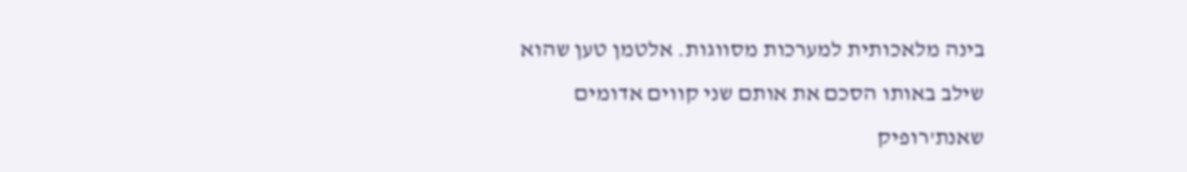בינה מלאכותית למערכות מסווגות. אלטמן טען שהוא שילב באותו הסכם את אותם שני קווים אדומים שאנת'רופיק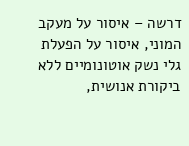דרשה – איסור על מעקב המוני, איסור על הפעלת גלי נשק אוטונומיים ללא ביקורת אנושית,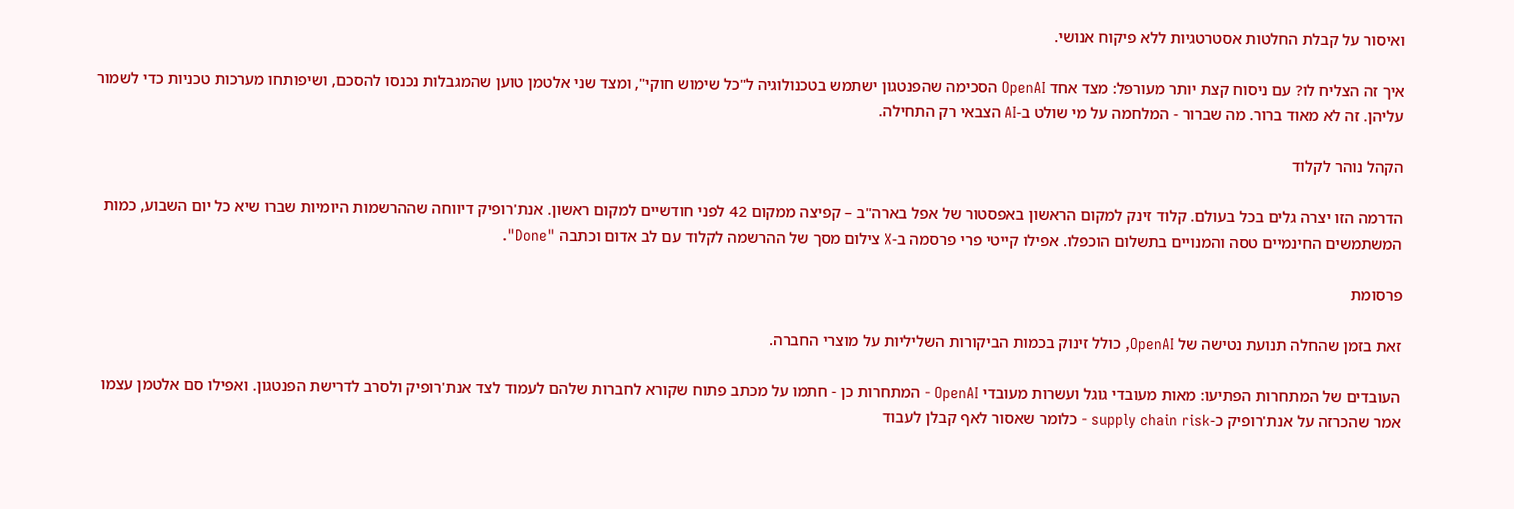ואיסור על קבלת החלטות אסטרטגיות ללא פיקוח אנושי.

איך זה הצליח לו? עם ניסוח קצת יותר מעורפל: מצד אחד OpenAI הסכימה שהפנטגון ישתמש בטכנולוגיה ל"כל שימוש חוקי", ומצד שני אלטמן טוען שהמגבלות נכנסו להסכם, ושיפותחו מערכות טכניות כדי לשמור עליהן. זה לא מאוד ברור. מה שברור - המלחמה על מי שולט ב-AI הצבאי רק התחילה.

הקהל נוהר לקלוד

הדרמה הזו יצרה גלים בכל בעולם. קלוד זינק למקום הראשון באפסטור של אפל בארה"ב – קפיצה ממקום 42 לפני חודשיים למקום ראשון. אנת'רופיק דיווחה שההרשמות היומיות שברו שיא כל יום השבוע, כמות המשתמשים החינמיים טסה והמנויים בתשלום הוכפלו. אפילו קייטי פרי פרסמה ב-X צילום מסך של ההרשמה לקלוד עם לב אדום וכתבה "Done".

פרסומת

זאת בזמן שהחלה תנועת נטישה של OpenAI, כולל זינוק בכמות הביקורות השליליות על מוצרי החברה.

העובדים של המתחרות הפתיעו: מאות מעובדי גוגל ועשרות מעובדי OpenAI - המתחרות כן - חתמו על מכתב פתוח שקורא לחברות שלהם לעמוד לצד אנת'רופיק ולסרב לדרישת הפנטגון. ואפילו סם אלטמן עצמו אמר שהכרזה על אנת'רופיק כ-supply chain risk - כלומר שאסור לאף קבלן לעבוד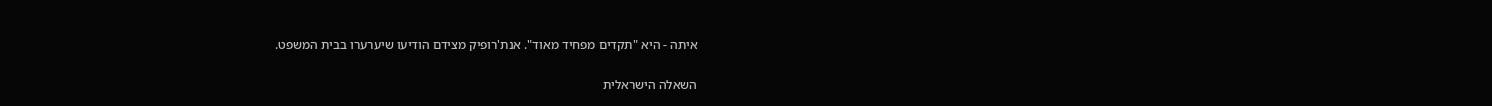איתה - היא "תקדים מפחיד מאוד". אנת'רופיק מצידם הודיעו שיערערו בבית המשפט.

השאלה הישראלית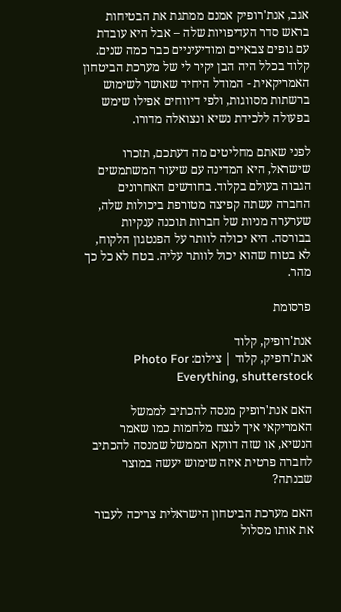אגב, אנת'רופיק אמנם ממתגת את הבטיחות בראש סדר העדיפויות שלה – אבל היא עובדת עם גופים צבאיים ומודיעיניים כבר כמה שנים. קלוד בכלל היה הבן יקיר לי של מערכת הביטחון האמריקאית - המודל היחיד שאושר לשימוש ברשתות מסווגות, ולפי דיווחים אפילו שימש בפעולה ללכידת נשיא ונצואלה מדורו.

לפני שאתם מחליטים מה דעתכם, תזכרו שישראל, היא המדינה עם שיעור המשתמשים הגבוה בעולם בקלוד. בחודשים האחרונים החברה עשתה קפיצה מטורפת ביכולות שלה, שערערה מניות של חברות תוכנה ענקיות בבורסה. היא יכולה לוותר על הפנטגון הלקוח, לא בטוח שהוא יכול לוותר עליה. בטח לא כל כך מהר.

פרסומת

אנת'רופיק, קלוד
אנת'רופיק, קלוד | צילום: Photo For Everything, shutterstock

האם אנת'רופיק מנסה להכתיב לממשל האמריקאי איך לנצח מלחמות כמו שאמר הנשיא, או שזה דווקא הממשל שמנסה להכתיב לחברה פרטית איזה שימוש יעשה במוצר שבנתה?

האם מערכת הביטחון הישראלית צריכה לעבור את אותו מסלול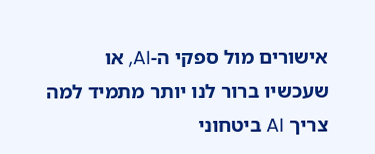אישורים מול ספקי ה-AI, או שעכשיו ברור לנו יותר מתמיד למה צריך AI ביטחוני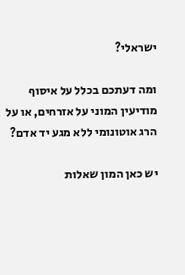ישראלי?

ומה דעתכם בכלל על איסוף מודיעין המוני על אזרחים, או על הרג אוטונומי ללא מגע יד אדם?

יש כאן המון שאלות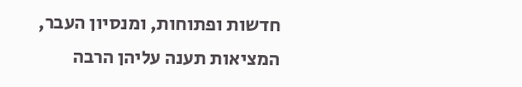חדשות ופתוחות, ומנסיון העבר, המציאות תענה עליהן הרבה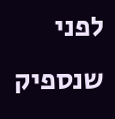לפני שנספיק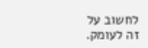לחשוב על זה לעומק.